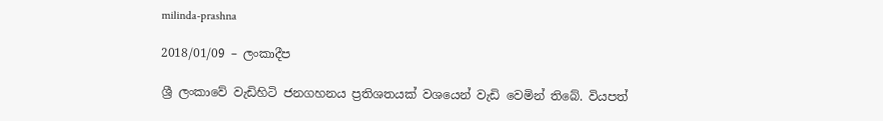milinda-prashna

2018/01/09 – ලංකාදීප

ශ්‍රී ලංකාවේ වැඩිහිටි ජනගහනය ප්‍රතිශතයක් වශයෙන් වැඩි වෙමින් තිබේ. වියපත්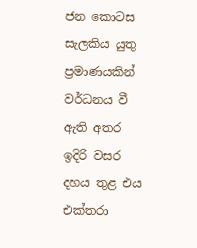ජන කොටස සැලකිය යුතු ප්‍රමාණයකින් වර්ධනය වී ඇති අතර ඉදිරි වසර දහය තුළ එය එක්තරා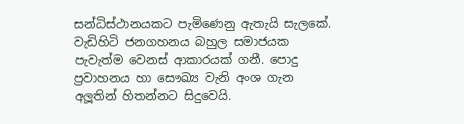සන්ධිස්ථානයකට පැමිණෙනු ඇතැයි සැලකේ. වැඩිහිටි ජනගහනය බහුල සමාජයක පැවැත්ම වෙනස් ආකාරයක් ගනී. පොදු ප්‍රවාහනය හා සෞඛ්‍ය වැනි අංශ ගැන අලූතින් හිතන්නට සිදුවෙයි.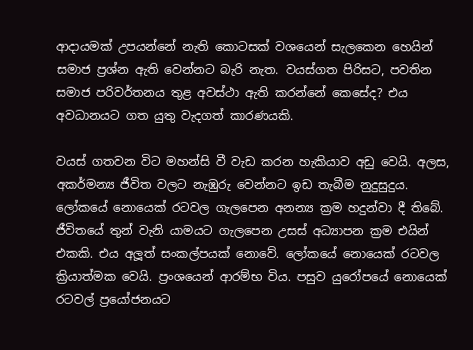ආදායමක් උපයන්නේ නැති කොටසක් වශයෙන් සැලකෙන හෙයින් සමාජ ප්‍රශ්න ඇති වෙන්නට බැරි නැත. වයස්ගත පිරිසට, පවතින සමාජ පරිවර්තනය තුළ අවස්ථා ඇති කරන්නේ කෙසේද? එය අවධානයට ගත යුතු වැදගත් කාරණයකි.

වයස් ගතවන විට මහන්සි වී වැඩ කරන හැකියාව අඩු වෙයි. අලස, අකර්මන්‍ය ජීවිත වලට නැඹුරු වෙන්නට ඉඩ තැබීම නුදුසුදුය. ලෝකයේ නොයෙක් රටවල ගැලපෙන අනන්‍ය ක්‍රම හදුන්වා දී තිබේ. ජීවිතයේ තුන් වැනි යාමයට ගැලපෙන උසස් අධ්‍යාපන ක්‍රම එයින් එකකි. එය අලූත් සංකල්පයක් නොවේ. ලෝකයේ නොයෙක් රටවල ක්‍රියාත්මක වෙයි. ප්‍රංශයෙන් ආරම්භ විය. පසුව යුරෝපයේ නොයෙක් රටවල් ප්‍රයෝජනයට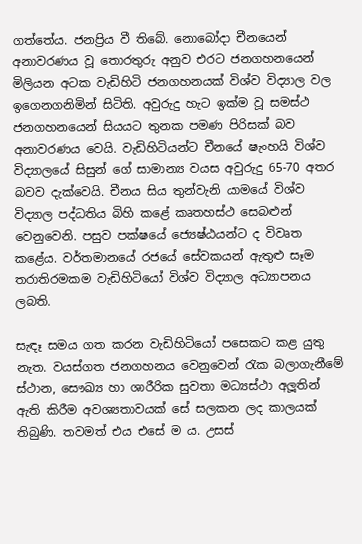ගත්තේය. ජනප්‍රිය වී තිබේ. නොබෝදා චීනයෙන් අනාවරණය වූ තොරතුරු අනුව එරට ජනගහනයෙන් මිලියන අටක වැඩිහිටි ජනගහනයක් විශ්ව විද්‍යාල වල ඉගෙනගනිමින් සිටිති. අවුරුදු හැට ඉක්ම වූ සමස්ථ ජනගහනයෙන් සියයට තුනක පමණ පිරිසක් බව අනාවරණය වෙයි. වැඩිහිටියන්ට චීනයේ ෂැංහයි විශ්ව විද්‍යාලයේ සිසුන් ගේ සාමාන්‍ය වයස අවුරුදු 65-70 අතර බවව දැක්වෙයි. චීනය සිය තුන්වැනි යාමයේ විශ්ව විද්‍යාල පද්ධතිය බිහි කළේ කෘතහස්ථ සෙබළුන් වෙනුවෙනි. පසුව පක්ෂයේ ජ්‍යෙෂ්ඨයන්ට ද විවෘත කළේය. වර්තමානයේ රජයේ සේවකයන් ඇතුළු සෑම තරාතිරමකම වැඩිහිටියෝ විශ්ව විද්‍යාල අධ්‍යාපනය ලබති.

සැඳෑ සමය ගත කරන වැඩිහිටියෝ පසෙකට කළ යුතු නැත. වයස්ගත ජනගහනය වෙනුවෙන් රැක බලාගැනීමේ ස්ථාන, සෞඛ්‍ය හා ශාරීරික සුවතා මධ්‍යස්ථා අලූතින් ඇති කිරීම අවශ්‍යතාවයක් සේ සලකන ලද කාලයක් තිබුණි. තවමත් එය එසේ ම ය. උසස්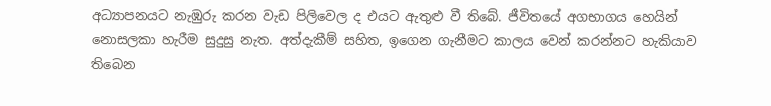අධ්‍යාපනයට නැඹුරු කරන වැඩ පිලිවෙල ද එයට ඇතුළු වී තිබේ. ජීවිතයේ අගභාගය හෙයින් නොසලකා හැරීම සුදුසු නැත. අත්දැකීම් සහිත, ඉගෙන ගැනීමට කාලය වෙන් කරන්නට හැකියාව තිබෙන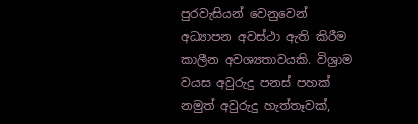පුරවැසියන් වෙනුවෙන් අධ්‍යාපන අවස්ථා ඇති කිරීම කාලීන අවශ්‍යතාවයකි. විශ්‍රාම වයස අවුරුදු පනස් පහක් නමුත් අවුරුදු හැත්තෑවක්,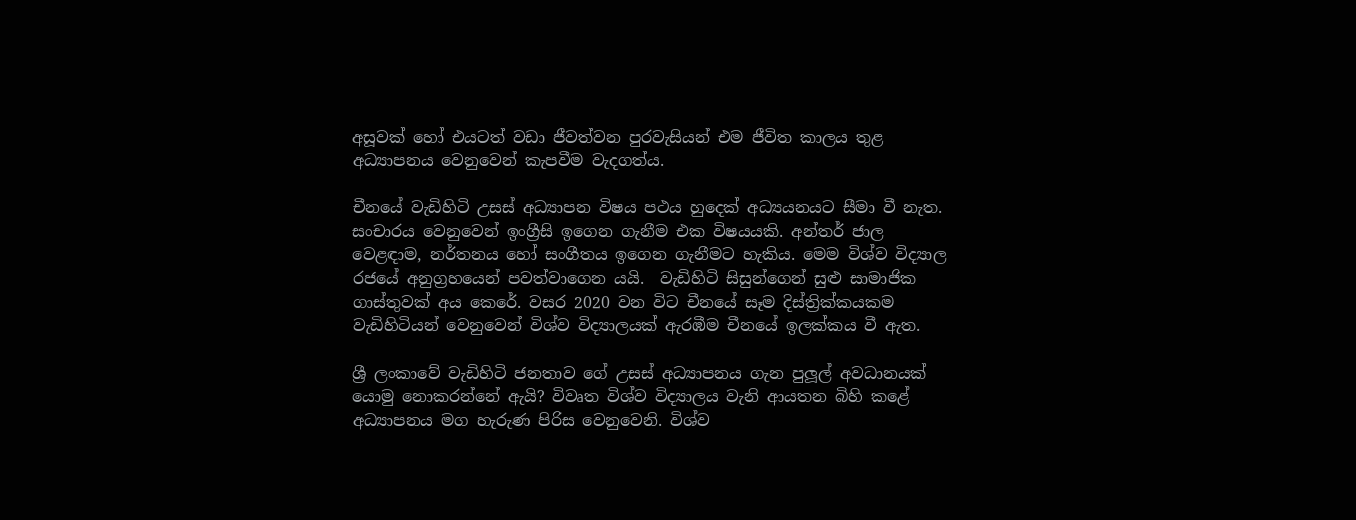අසූවක් හෝ එයටත් වඩා ජීවත්වන පුරවැසියන් එම ජීවිත කාලය තුළ අධ්‍යාපනය වෙනුවෙන් කැපවීම වැදගත්ය.

චීනයේ වැඩිහිටි උසස් අධ්‍යාපන විෂය පථය හුදෙක් අධ්‍යයනයට සීමා වී නැත. සංචාරය වෙනුවෙන් ඉංග්‍රීසි ඉගෙන ගැනීම එක විෂයයකි. අන්තර් ජාල වෙළඳාම, නර්තනය හෝ සංගීතය ඉගෙන ගැනීමට හැකිය. මෙම විශ්ව විද්‍යාල රජයේ අනුග්‍රහයෙන් පවත්වාගෙන යයි.  වැඩිහිටි සිසුන්ගෙන් සුළු සාමාජික ගාස්තුවක් අය කෙරේ. වසර 2020 වන විට චීනයේ සෑම දිස්ත්‍රික්කයකම වැඩිහිටියන් වෙනුවෙන් විශ්ව විද්‍යාලයක් ඇරඹීම චීනයේ ඉලක්කය වී ඇත.

ශ්‍රී ලංකාවේ වැඩිහිටි ජනතාව ගේ උසස් අධ්‍යාපනය ගැන පුලූල් අවධානයක් යොමු නොකරන්නේ ඇයි? විවෘත විශ්ව විද්‍යාලය වැනි ආයතන බිහි කළේ අධ්‍යාපනය මග හැරුණ පිරිස වෙනුවෙනි. විශ්ව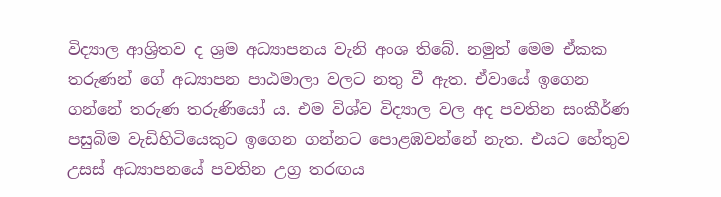විද්‍යාල ආශ්‍රිතව ද ශ්‍රම අධ්‍යාපනය වැනි අංශ තිබේ. නමුත් මෙම ඒකක තරුණන් ගේ අධ්‍යාපන පාඨමාලා වලට නතු වී ඇත. ඒවායේ ඉගෙන ගන්නේ තරුණ තරුණියෝ ය. එම විශ්ව විද්‍යාල වල අද පවතින සංකීර්ණ පසුබිම වැඩිහිටියෙකුට ඉගෙන ගන්නට පොළඹවන්නේ නැත. එයට හේතුව උසස් අධ්‍යාපනයේ පවතින උග්‍ර තරඟය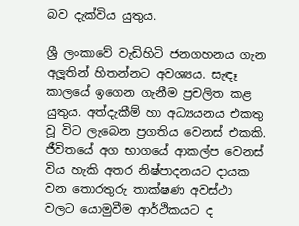බව දැක්විය යුතුය.

ශ්‍රී ලංකාවේ වැඩිහිටි ජනගහනය ගැන අලූතින් හිතන්නට අවශ්‍යය. සැඳෑ කාලයේ ඉගෙන ගැනීම ප්‍රචලිත කළ යුතුය. අත්දැකීම් හා අධ්‍යයනය එකතු වූ විට ලැබෙන ප්‍රගතිය වෙනස් එකකි. ජීවිතයේ අග භාගයේ ආකල්ප වෙනස් විය හැකි අතර නිෂ්පාදනයට දායක වන තොරතුරු තාක්ෂණ අවස්ථා වලට යොමුවීම ආර්ථිකයට ද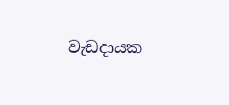වැඩදායක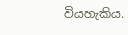වියහැකිය.